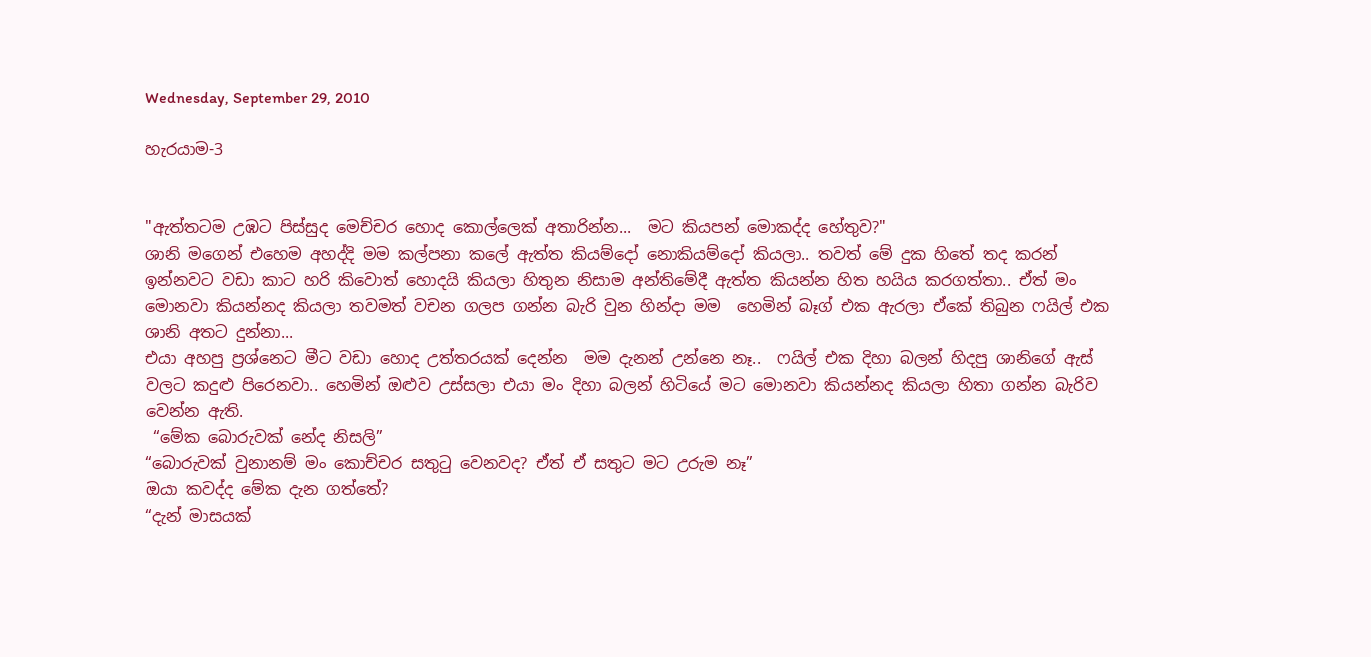Wednesday, September 29, 2010

හැරයාම-3


"ඇත්තටම උඹට පිස්සුද මෙච්චර හොද කොල්ලෙක් අතාරින්න...  මට කියපන් මොකද්ද හේතුව?"
ශානි මගෙන් එහෙම අහද්දි මම කල්පනා කලේ ඇත්ත කියම්දෝ නොකියම්දෝ කියලා.. තවත් මේ දුක හිතේ තද කරන් ඉන්නවට වඩා කාට හරි කිවොත් හොදයි කියලා හිතුන නිසාම අන්තිමේදී ඇත්ත කියන්න හිත හයිය කරගත්තා.. ඒත් මං මොනවා කියන්නද කියලා තවමත් වචන ගලප ගන්න බැරි වුන හින්දා මම  හෙමින් බෑග් එක ඇරලා ඒකේ තිබුන ‍ෆයිල් එක ශානි අතට දුන්නා...
එයා අහපු ප්‍රශ්නෙට මීට වඩා හොද උත්තරයක් දෙන්න  මම දැනන් උන්නෙ නෑ..  ෆයිල් එක දිහා බලන් හිදපු ශානිගේ ඇස් වලට කදුළු පිරෙනවා.. හෙමින් ඔළුව උස්සලා එයා මං දිහා බලන් හිටියේ මට මොනවා කියන්නද කියලා හිතා ගන්න බැරිව වෙන්න ඇති.
 “මේක බොරුවක් නේද නිසලි”
“බොරුවක් වුනානම් මං කොච්චර සතුටු වෙනවද? ඒත් ඒ සතු‍ට මට උරුම නෑ”
ඔයා කවද්ද මේක දැන ගත්තේ?
“දැන් මාසයක්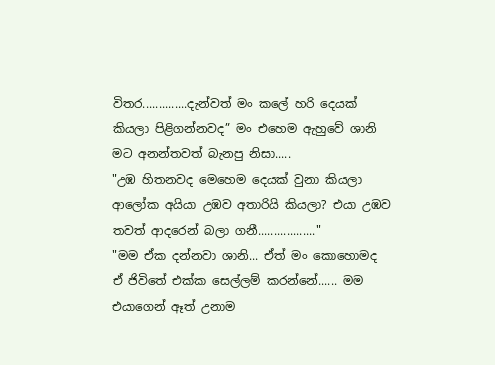විතර..............දැන්වත් මං කලේ හරි දෙයක් කියලා පිළිගන්නවද” මං එහෙම ඇහුවේ ශානි මට අනන්තවත් බැනපු නිසා.....
"උඹ හිතනවද මෙහෙම දෙයක් වුනා කියලා ආලෝක අයියා උඹව අතාරියි කියලා? එයා උඹව තවත් ආදරෙන් බලා ගනී.................."
"මම ඒක දන්නවා ශානි... ඒත් මං කොහොමද ඒ ජිවිතේ එක්ක සෙල්ලම් කරන්නේ...... මම එයාගෙන් ඈත් උනාම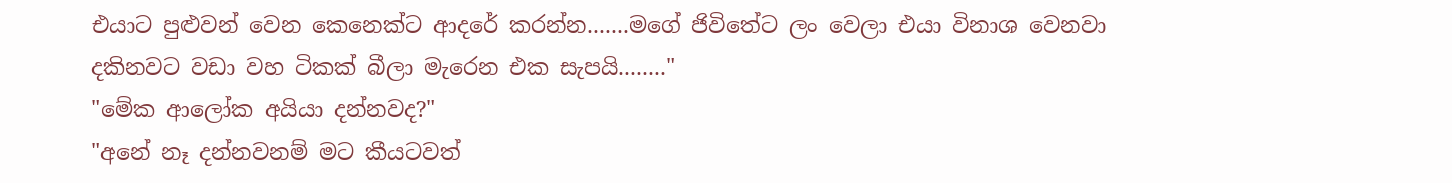එයාට පුළුවන් වෙන කෙනෙක්ට ආදරේ කරන්න.......මගේ ජිවිතේට ලං වෙලා එයා විනාශ වෙනවා දකිනවට වඩා වහ ටිකක් බීලා මැරෙන එක සැපයි........"
"මේක ආලෝක අයියා දන්නවද?"
"අනේ නෑ දන්නවනම් මට කීයටවත්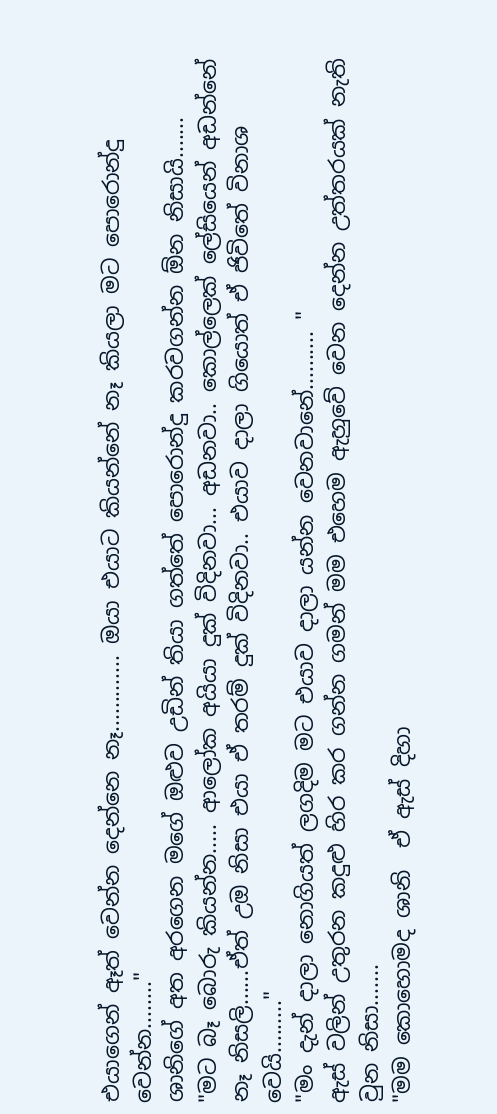එයාගෙන් ඈත් වෙන්න දෙන්නෙ නෑ............. ඔයා එයාට කියන්නේ නෑ කියලා මට පොරොන්දු වෙන්න........"
ශානිගේ අත අරගෙන මගේ ඔළුව උඩින් තියා ගත්තේ පොරොන්දු කරවගන්න ඕන නිසායි.......
"මට බෑ බොරු කියන්න..... ආලෝක අයියා දුක් විදිනවා... අඩනවා.. කොල්ලෙක් ලේසියෙන් අඩන්නේ නෑ නිසලි......ඒත් උඔ නිසා එයා ඒ තරම් දුක් විදිනවා.. එයාව දාලා ගියොත් ඒ ජිවිතේ විනාශ වෙයි........."
"මං දැන් දාලා නොගියත් ලගදිම මට එයාව දාලා යන්න වෙනවානේ.......... "
ඇස් වලින් උතුරන කදුළු හිර කර ගන්න ගමන් මම එහෙම ඇහුවේ වෙන දෙන්න උත්තරයක් නැති වුන නිසා.......
"මම කොහොමද ශානි  ඒ ඇස් දිහා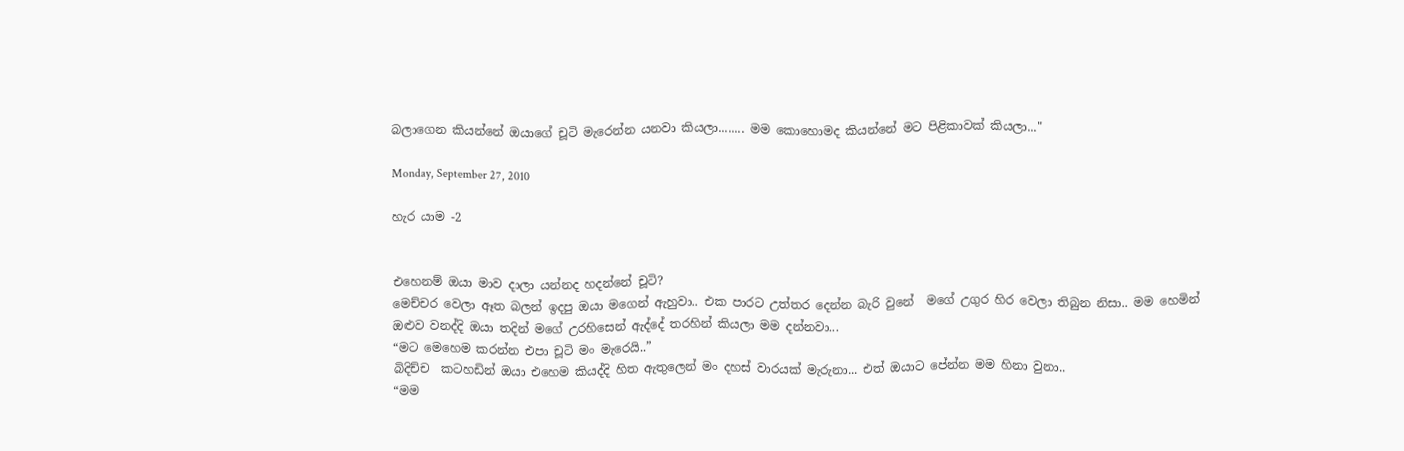බලාගෙන කියන්නේ ඔයාගේ චූටි මැරෙන්න යනවා කියලා........ මම කොහොමද කියන්නේ මට පිළිකාවක් කියලා..."

Monday, September 27, 2010

හැර යාම -2


එහෙනම් ඔයා මාව දාලා යන්නද හදන්නේ චූටි?
මෙච්චර වෙලා ඈත බලන් ඉදපු ඔයා මගෙන් ඇහුවා.. එක පාරට උත්තර දෙන්න බැරි වුනේ  මගේ උගුර හිර වෙලා තිබුන නිසා.. මම හෙමින් ඔළුව වනද්දි ඔයා තදින් මගේ උරහිසෙන් ඇද්දේ ‍තරහින් කියලා මම දන්නවා...
“මට මෙහෙම කරන්න එපා චූටි මං මැරෙයි..”
බිදිච්ච  කටහඩින් ඔයා එහෙම කියද්දි හිත ඇතුලෙන් මං දහස් වාරයක් මැරුනා... එත් ඔයාට පේන්න මම හිනා වුනා..
“මම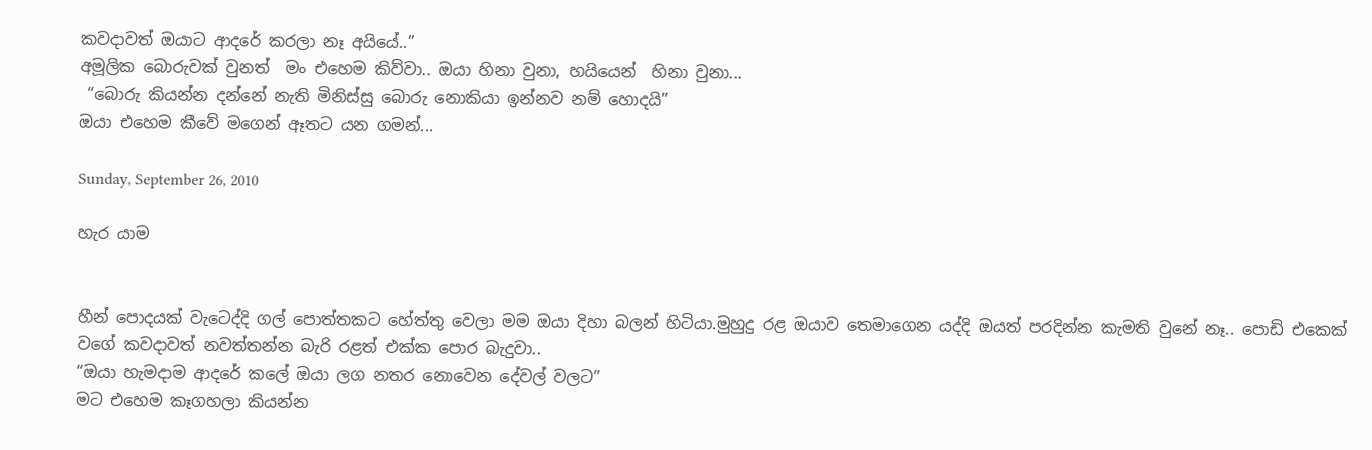කවදාවත් ඔයාට ආදරේ කරලා නෑ අයියේ..”
අමූලික බොරුවක් වුනත්  මං එහෙම කිව්වා.. ඔයා හිනා වුනා, හයියෙන්  හිනා වුනා...
 “බොරු කියන්න දන්නේ නැති මිනිස්සු බොරු නොකියා ඉන්නව නම් හොදයි”
ඔයා එහෙම කීවේ මගෙන් ඈතට යන ගමන්...

Sunday, September 26, 2010

හැර යාම


හීන් පොදයක් වැටෙද්දි ගල් පොත්තකට හේත්තු වෙලා මම ඔයා දිහා බලන් හිටියා.මුහුදු රළ ඔයාව තෙමාගෙන යද්දි ඔයත් පරදින්න කැමති වුනේ නෑ.. පොඩි එකෙක් වගේ කවදාවත් නවත්තන්න බැරි රළත් එක්ක පොර බැදුවා..
“ඔයා හැමදාම ආදරේ කලේ ඔයා ලග නතර නොවෙන දේවල් වලට”
මට එහෙම කෑගහලා කියන්න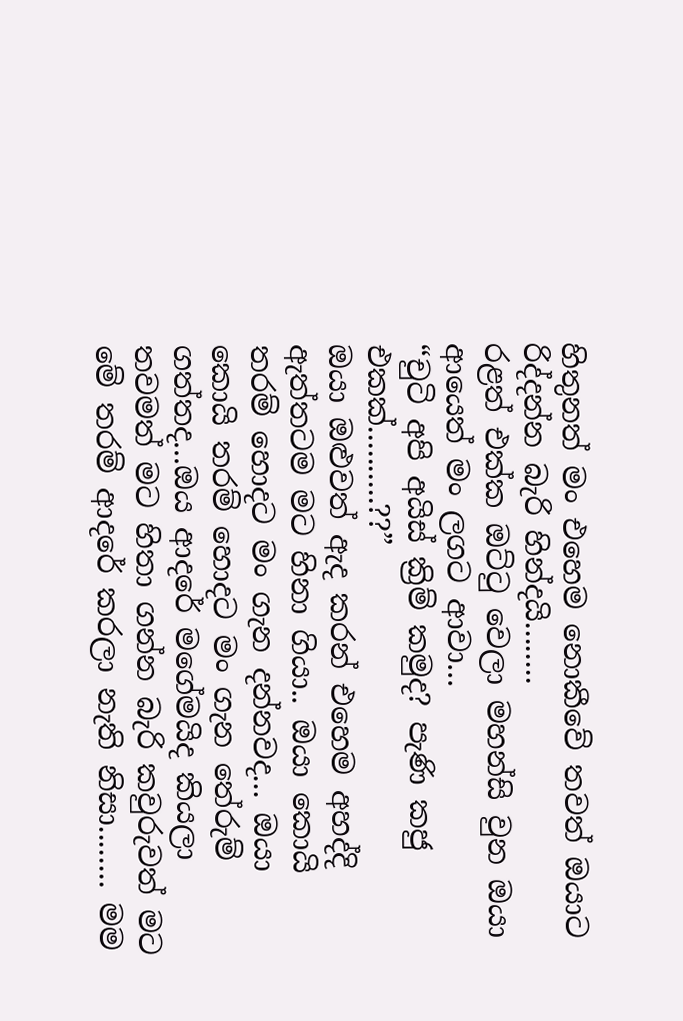හිතුනත් මං එහෙම නොකීවේ තවත් ඔයාට රිද්දන්න බැරි හින්දයි........
රළත් එක්ක ඔට්ටු වෙලා මහන්සි වුන ඔයා ආයෙත් මං ලගට ආවා...
“චුටි අපි අයිස් ක්‍රිම් කමුද? පැණි කජු එකක්..........??”
ඔයා ඔළුවත් ඇද කරන් එහෙම අහද්දි ඇත්තටම මට හිනා ගියා.. ඔයා කොයි තරම් හොදට මං ගැන දන්නවද... ඔයා කොයි තරම් හොදට මං ගැන තේරුම් ගත්තද...ඔය ආදරේ මගේමයිද කියලා තවමත් මට හිතා ගන්න බැරි කවුරුවත් මට මේ තරම් ආදරේ කරලා නැති නිසා........ මම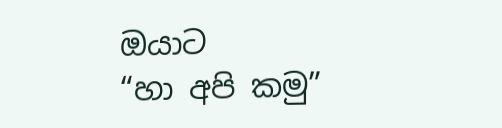ඔයාට                 “හා අපි කමු”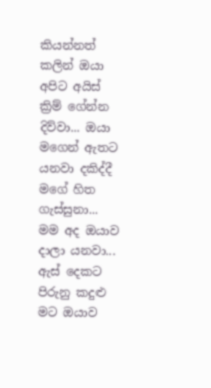කියන්නත් කලින් ඔයා අපිට අයිස් ක්‍රිම් ගේන්න දිව්වා... ඔයා මගෙන් ඇතට යනවා දකිද්දී මගේ හිත ගැස්සුනා... මම අද ඔයාව දාලා යනවා... ඇස් දෙකට පිරුනු කදුළු  මට ඔයාව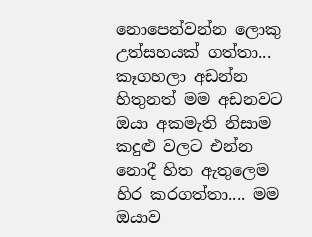නොපෙන්වන්න ලොකු උත්සහයක් ගත්තා... කෑගහලා අඩන්න හිතුනත් මම අඩනවට ඔයා අකමැති නිසාම කදුළු වලට එන්න නොදී හිත ඇතුලෙම හිර කරගත්තා.... මම ඔයාව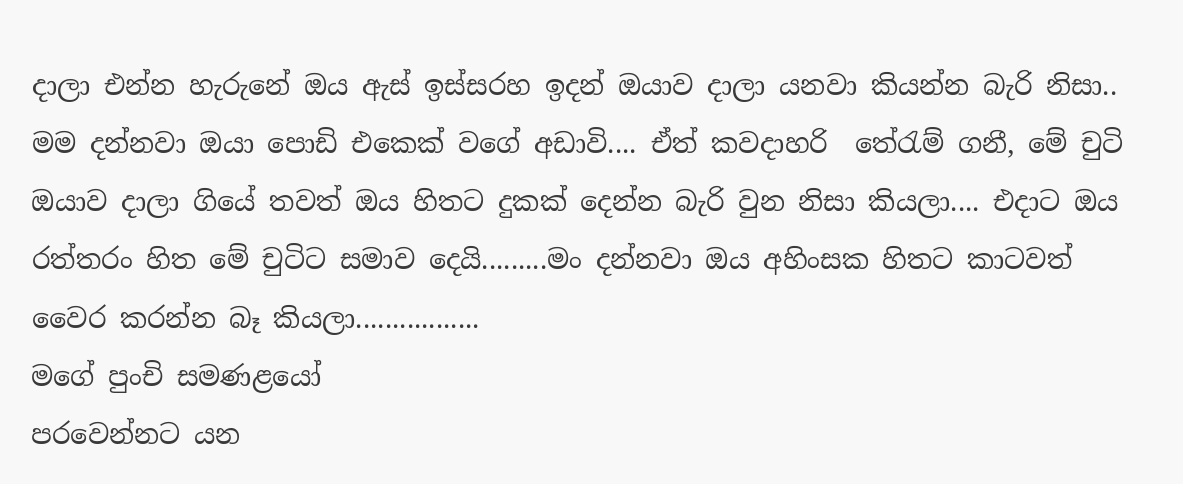දාලා එන්න හැරුනේ ඔය ඇස් ඉස්සරහ ඉදන් ඔයාව දාලා යනවා කියන්න බැරි නිසා..
මම දන්නවා ඔයා පොඩි එකෙක් වගේ අඩාවි.... ඒත් කවදාහරි  තේරැම් ගනී, මේ චුටි ඔයාව දාලා ගියේ තවත් ඔය හිතට දුකක් දෙන්න බැරි වුන නිසා කියලා.... එදාට ඔය රත්තරං හිත මේ චුටිට සමාව දෙයි.........මං දන්නවා ඔය අහිංසක හිතට කාටවත් වෛර කරන්න බෑ කියලා.................
මගේ පුංචි සමණළයෝ
පරවෙන්නට යන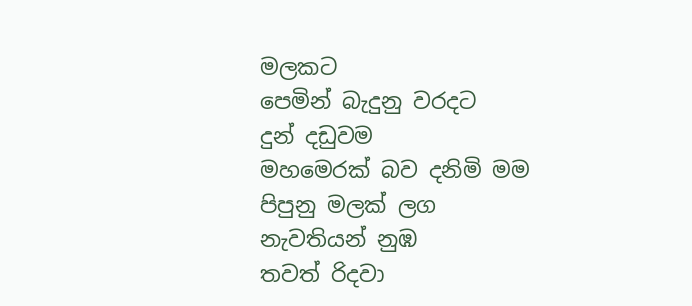මලකට
පෙමින් බැදුනු වරදට
දුන් දඩුවම
මහමෙරක් බව දනිමි මම
පිපුනු මලක් ලග
නැවතියන් නුඹ
තවත් රිදවා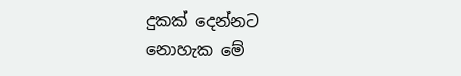දුකක් දෙන්නට
නොහැක මේ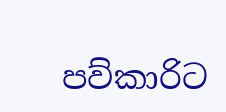පව්කාරිට